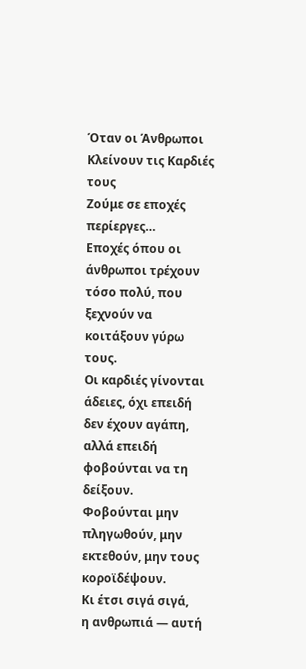Όταν οι Άνθρωποι Κλείνουν τις Καρδιές τους
Ζούμε σε εποχές περίεργες…
Εποχές όπου οι άνθρωποι τρέχουν τόσο πολύ, που ξεχνούν να κοιτάξουν γύρω τους.
Οι καρδιές γίνονται άδειες, όχι επειδή δεν έχουν αγάπη,
αλλά επειδή φοβούνται να τη δείξουν.
Φοβούνται μην πληγωθούν, μην εκτεθούν, μην τους κοροϊδέψουν.
Κι έτσι σιγά σιγά,
η ανθρωπιά — αυτή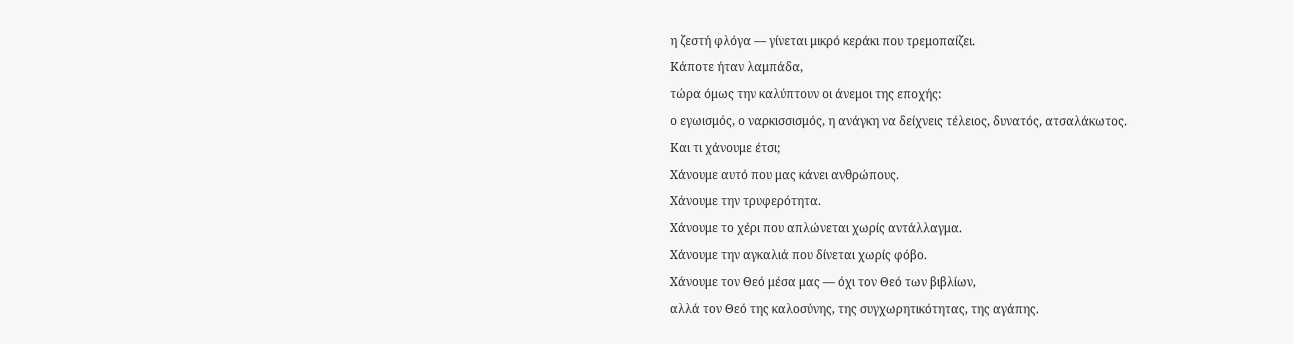η ζεστή φλόγα — γίνεται μικρό κεράκι που τρεμοπαίζει.
Κάποτε ήταν λαμπάδα,
τώρα όμως την καλύπτουν οι άνεμοι της εποχής:
ο εγωισμός, ο ναρκισσισμός, η ανάγκη να δείχνεις τέλειος, δυνατός, ατσαλάκωτος.
Και τι χάνουμε έτσι;
Χάνουμε αυτό που μας κάνει ανθρώπους.
Χάνουμε την τρυφερότητα.
Χάνουμε το χέρι που απλώνεται χωρίς αντάλλαγμα.
Χάνουμε την αγκαλιά που δίνεται χωρίς φόβο.
Χάνουμε τον Θεό μέσα μας — όχι τον Θεό των βιβλίων,
αλλά τον Θεό της καλοσύνης, της συγχωρητικότητας, της αγάπης.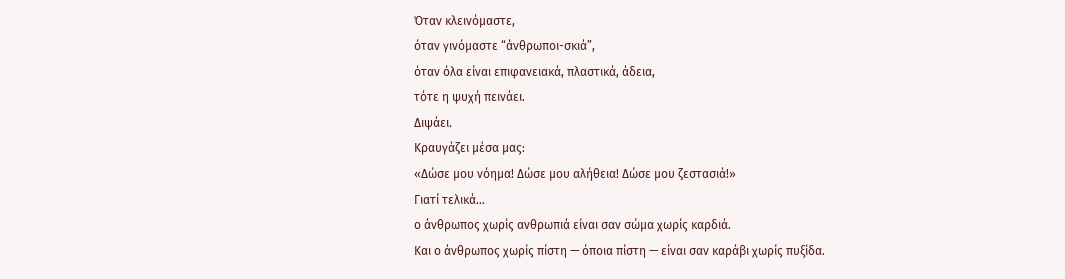Όταν κλεινόμαστε,
όταν γινόμαστε “άνθρωποι-σκιά”,
όταν όλα είναι επιφανειακά, πλαστικά, άδεια,
τότε η ψυχή πεινάει.
Διψάει.
Κραυγάζει μέσα μας:
«Δώσε μου νόημα! Δώσε μου αλήθεια! Δώσε μου ζεστασιά!»
Γιατί τελικά…
ο άνθρωπος χωρίς ανθρωπιά είναι σαν σώμα χωρίς καρδιά.
Και ο άνθρωπος χωρίς πίστη — όποια πίστη — είναι σαν καράβι χωρίς πυξίδα.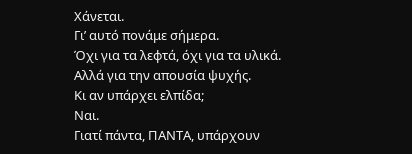Χάνεται.
Γι’ αυτό πονάμε σήμερα.
Όχι για τα λεφτά, όχι για τα υλικά.
Αλλά για την απουσία ψυχής.
Κι αν υπάρχει ελπίδα;
Ναι.
Γιατί πάντα, ΠΑΝΤΑ, υπάρχουν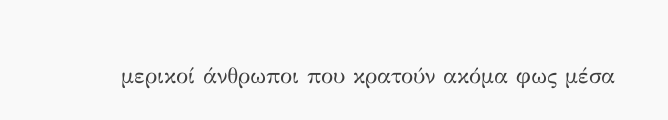μερικοί άνθρωποι που κρατούν ακόμα φως μέσα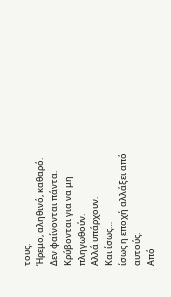τους.
Ήρεμο, αληθινό, καθαρό.
Δεν φαίνονται πάντα.
Κρύβονται για να μη πληγωθούν.
Αλλά υπάρχουν.
Και ίσως…
ίσως η εποχή αλλάξει από αυτούς.
Από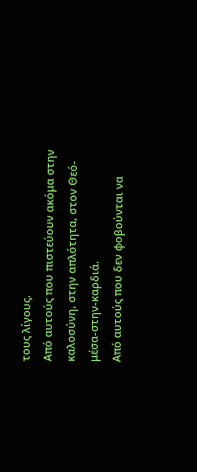τους λίγους.
Από αυτούς που πιστεύουν ακόμα στην καλοσύνη, στην απλότητα, στον Θεό-μέσα-στην-καρδιά.
Από αυτούς που δεν φοβούνται να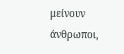μείνουν άνθρωποι,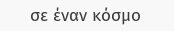σε έναν κόσμο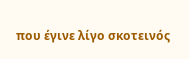που έγινε λίγο σκοτεινός